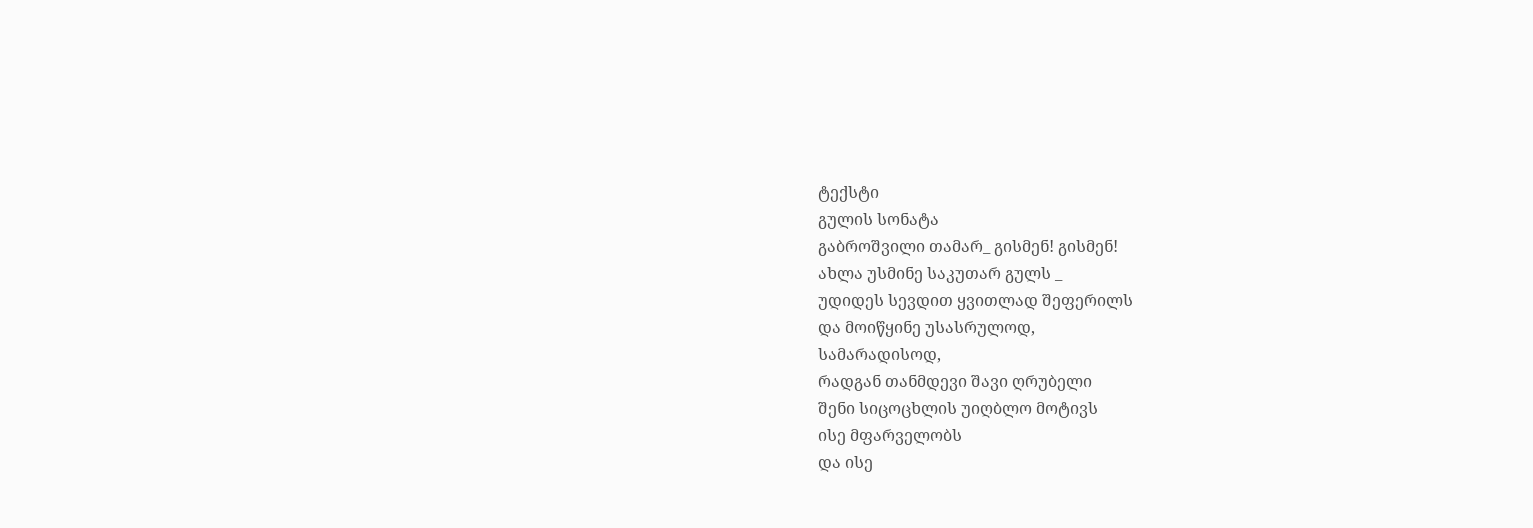ტექსტი
გულის სონატა
გაბროშვილი თამარ_ გისმენ! გისმენ!
ახლა უსმინე საკუთარ გულს _
უდიდეს სევდით ყვითლად შეფერილს
და მოიწყინე უსასრულოდ,
სამარადისოდ,
რადგან თანმდევი შავი ღრუბელი
შენი სიცოცხლის უიღბლო მოტივს
ისე მფარველობს
და ისე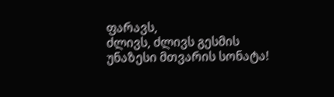ფარავს,
ძლივს, ძლივს გესმის
უნაზესი მთვარის სონატა!